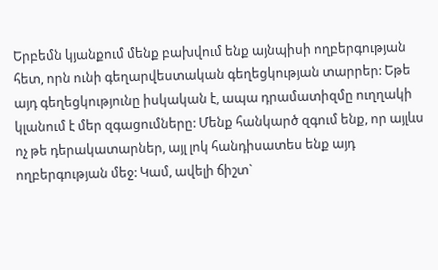Երբեմն կյանքում մենք բախվում ենք այնպիսի ողբերգության հետ, որն ունի գեղարվեստական գեղեցկության տարրեր: Եթե այդ գեղեցկությունը իսկական է, ապա դրամատիզմը ուղղակի կլանում է մեր զգացումները: Մենք հանկարծ զգում ենք, որ այլևս ոչ թե դերակատարներ, այլ լոկ հանդիսատես ենք այդ ողբերգության մեջ: Կամ, ավելի ճիշտ`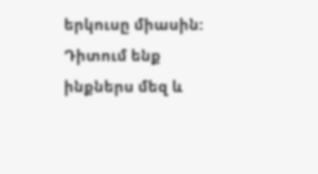երկուսը միասին: Դիտում ենք ինքներս մեզ և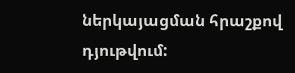ներկայացման հրաշքով դյութվում: